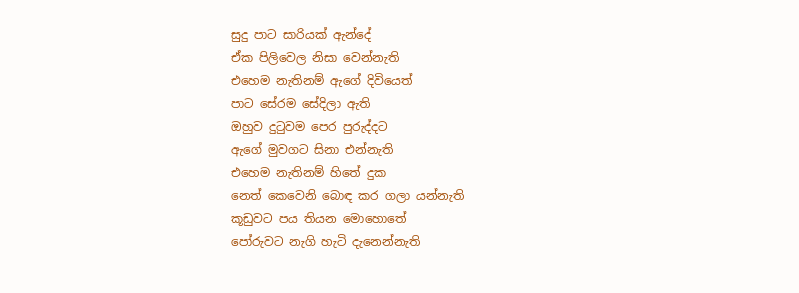සුදු පාට සාරියක් ඇන්දේ
ඒක පිලිවෙල නිසා වෙන්නැති
එහෙම නැතිනම් ඇගේ දිවියෙත්
පාට සේරම සේදිලා ඇති
ඔහුව දුටුවම පෙර පුරුද්දට
ඇගේ මුවගට සිනා එන්නැති
එහෙම නැතිනම් හිතේ දුක
නෙත් කෙවෙනි බොඳ කර ගලා යන්නැති
කූඩුවට පය තියන මොහොතේ
පෝරුවට නැගි හැටි දැනෙන්නැති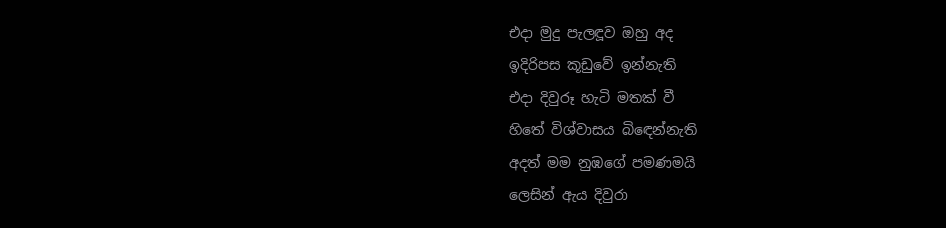එදා මුදු පැලඳූව ඔහු අද
ඉදිරිපස කූඩුවේ ඉන්නැති
එදා දිවුරූ හැටි මතක් වී
හිතේ විශ්වාසය බිඳෙන්නැති
අදත් මම නුඹගේ පමණමයි
ලෙසින් ඇය දිවුරා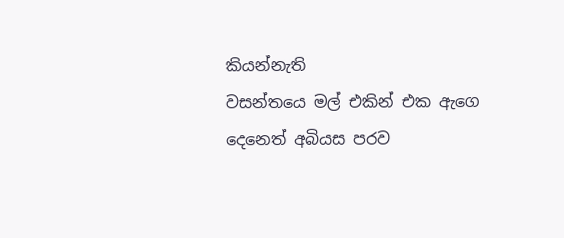කියන්නැති
වසන්තයෙ මල් එකින් එක ඇගෙ
දෙනෙත් අබියස පරව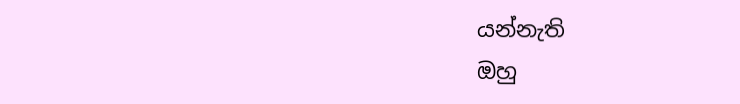යන්නැති
ඔහු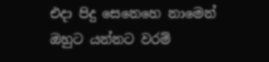එදා පිදු සෙනෙහෙ නාමෙන්
ඔහුට යන්නට වරම්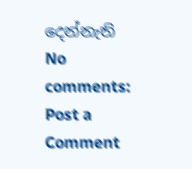දෙන්නැති
No comments:
Post a Comment